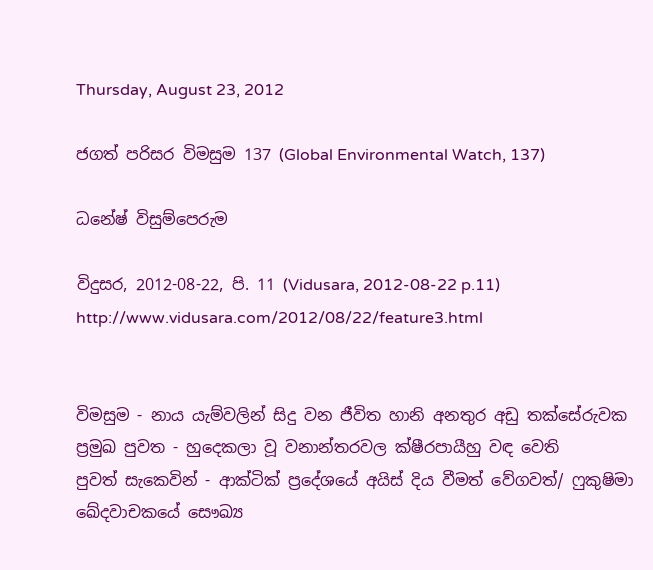Thursday, August 23, 2012

ජගත් පරිසර විමසුම 137 (Global Environmental Watch, 137)

ධනේෂ් විසුම්පෙරුම

විදුසර, 2012-08-22, පි. 11 (Vidusara, 2012-08-22 p.11)
http://www.vidusara.com/2012/08/22/feature3.html


විමසුම - නාය යැම්වලින් සිදු වන ජීවිත හානි අනතුර අඩු තක්‌සේරුවක
ප්‍රමුඛ පුවත - හුදෙකලා වූ වනාන්තරවල ක්‌ෂීරපායීහු වඳ වෙති
පුවත් සැකෙවින් - ආක්‌ටික්‌ ප්‍රදේශයේ අයිස්‌ දිය වීමත් වේගවත්/ ෆුකුෂිමා ඛේදවාචකයේ සෞඛ්‍ය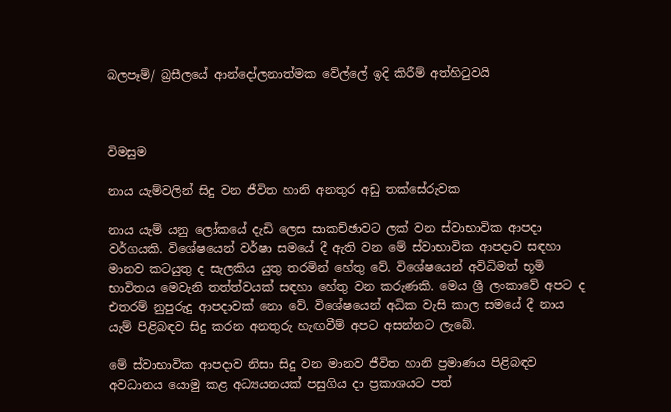බලපෑම්/ බ්‍රසීලයේ ආන්දෝලනාත්මක වේල්ලේ ඉදි කිරීම් අත්හිටුවයි



විමසුම

නාය යැම්වලින් සිදු වන ජීවිත හානි අනතුර අඩු තක්‌සේරුවක

නාය යැම් යනු ලෝකයේ දැඩි ලෙස සාකච්ඡාවට ලක්‌ වන ස්‌වාභාවික ආපදා වර්ගයකි. විශේෂයෙන් වර්ෂා සමයේ දී ඇති වන මේ ස්‌වාභාවික ආපදාව සඳහා මානව කටයුතු ද සැලකිය යුතු තරමින් හේතු වේ. විශේෂයෙන් අවිධිමත් භූමි භාවිතය මෙවැනි තත්ත්වයක්‌ සඳහා හේතු වන කරුණකි. මෙය ශ්‍රී ලංකාවේ අපට ද එතරම් නුපුරුදු ආපදාවක්‌ නො වේ. විශේෂයෙන් අධික වැසි කාල සමයේ දී නාය යැම් පිළිබඳව සිදු කරන අනතුරු හැඟවීම් අපට අසන්නට ලැබේ.

මේ ස්‌වාභාවික ආපදාව නිසා සිදු වන මානව ජීවිත හානි ප්‍රමාණය පිළිබඳව අවධානය යොමු කළ අධ්‍යයනයක්‌ පසුගිය දා ප්‍රකාශයට පත්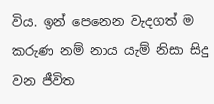විය. ඉන් පෙනෙන වැදගත් ම කරුණ නම් නාය යැම් නිසා සිදු වන ජීවිත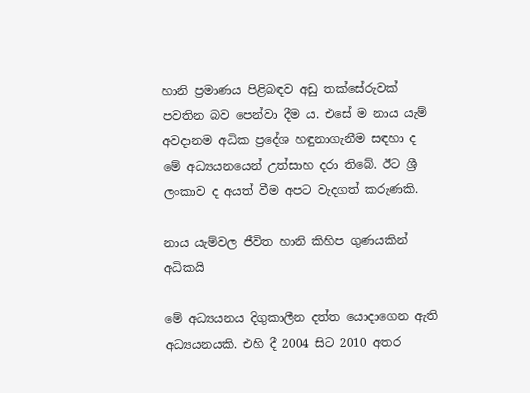හානි ප්‍රමාණය පිළිබඳව අඩු තක්‌සේරුවක්‌ පවතින බව පෙන්වා දීම ය. එසේ ම නාය යැම් අවදානම අධික ප්‍රදේශ හඳුනාගැනීම සඳහා ද මේ අධ්‍යයනයෙන් උත්සාහ දරා තිබේ. ඊට ශ්‍රී ලංකාව ද අයත් වීම අපට වැදගත් කරුණකි.

නාය යැම්වල ජීවිත හානි කිහිප ගුණයකින් අධිකයි

මේ අධ්‍යයනය දිගුකාලීන දත්ත යොදාගෙන ඇති අධ්‍යයනයකි. එහි දී 2004 සිට 2010 අතර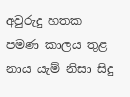අවුරුදු හතක පමණ කාලය තුළ නාය යැම් නිසා සිදු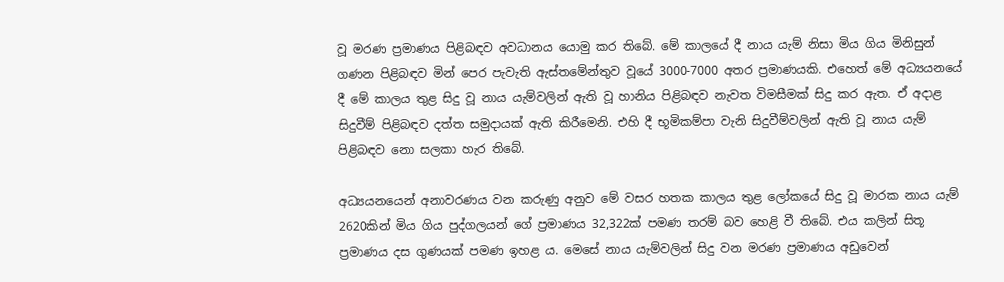වූ මරණ ප්‍රමාණය පිළිබඳව අවධානය යොමු කර තිබේ. මේ කාලයේ දී නාය යැම් නිසා මිය ගිය මිනිසුන් ගණන පිළිබඳව මින් පෙර පැවැති ඇස්‌තමේන්තුව වූයේ 3000-7000 අතර ප්‍රමාණයකි. එහෙත් මේ අධ්‍යයනයේ දී මේ කාලය තුළ සිදු වූ නාය යැම්වලින් ඇති වූ හානිය පිළිබඳව නැවත විමසීමක්‌ සිදු කර ඇත. ඒ අදාළ සිදුවීම් පිළිබඳව දත්ත සමුදායක්‌ ඇති කිරීමෙනි. එහි දී භූමිකම්පා වැනි සිදුවීම්වලින් ඇති වූ නාය යැම් පිළිබඳව නො සලකා හැර තිබේ.

අධ්‍යයනයෙන් අනාවරණය වන කරුණු අනුව මේ වසර හතක කාලය තුළ ලෝකයේ සිදු වූ මාරක නාය යැම් 2620කින් මිය ගිය පුද්ගලයන් ගේ ප්‍රමාණය 32,322ක්‌ පමණ තරම් බව හෙළි වී තිබේ. එය කලින් සිතූ ප්‍රමාණය දස ගුණයක්‌ පමණ ඉහළ ය. මෙසේ නාය යැම්වලින් සිදු වන මරණ ප්‍රමාණය අඩුවෙන්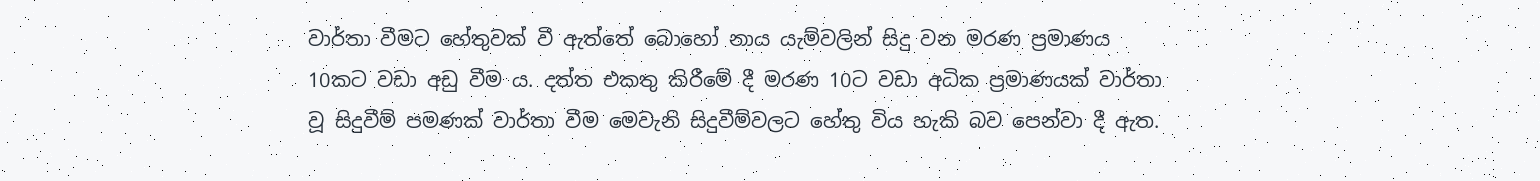වාර්තා වීමට හේතුවක්‌ වී ඇත්තේ බොහෝ නාය යැම්වලින් සිදු වන මරණ ප්‍රමාණය 10කට වඩා අඩු වීම ය. දත්ත එකතු කිරීමේ දී මරණ 10ට වඩා අධික ප්‍රමාණයක්‌ වාර්තා වූ සිදුවීම් පමණක්‌ වාර්තා වීම මෙවැනි සිදුවීම්වලට හේතු විය හැකි බව පෙන්වා දී ඇත.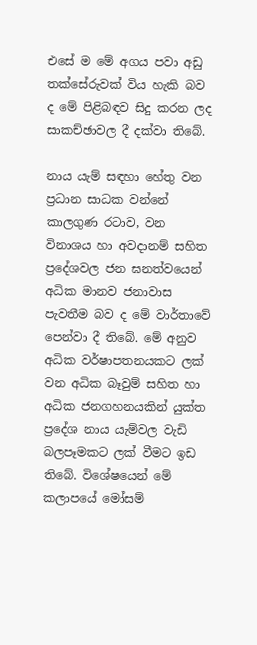එසේ ම මේ අගය පවා අඩු තක්‌සේරුවක්‌ විය හැකි බව ද මේ පිළිබඳව සිදු කරන ලද සාකච්ඡාවල දී දක්‌වා තිබේ.

නාය යැම් සඳහා හේතු වන ප්‍රධාන සාධක වන්නේ කාලගුණ රටාව, වන විනාශය හා අවදානම් සහිත ප්‍රදේශවල ජන ඝනත්වයෙන් අධික මානව ජනාවාස පැවතීම බව ද මේ වාර්තාවේ පෙන්වා දී තිබේ. මේ අනුව අධික වර්ෂාපතනයකට ලක්‌ වන අධික බෑවුම් සහිත හා අධික ජනගහනයකින් යුක්‌ත ප්‍රදේශ නාය යැම්වල වැඩි බලපෑමකට ලක්‌ වීමට ඉඩ තිබේ. විශේෂයෙන් මේ කලාපයේ මෝසම්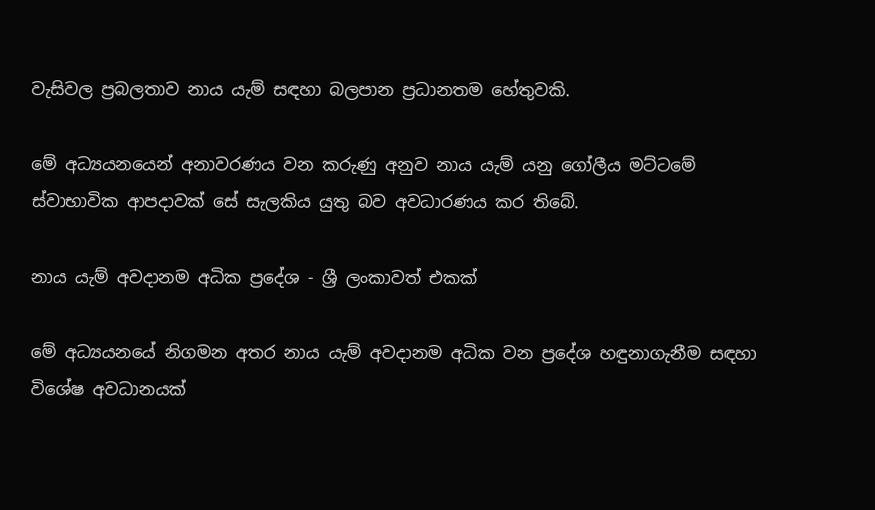වැසිවල ප්‍රබලතාව නාය යැම් සඳහා බලපාන ප්‍රධානතම හේතුවකි.

මේ අධ්‍යයනයෙන් අනාවරණය වන කරුණු අනුව නාය යැම් යනු ගෝලීය මට්‌ටමේ ස්‌වාභාවික ආපදාවක්‌ සේ සැලකිය යුතු බව අවධාරණය කර තිබේ.

නාය යැම් අවදානම අධික ප්‍රදේශ - ශ්‍රී ලංකාවත් එකක්‌

මේ අධ්‍යයනයේ නිගමන අතර නාය යැම් අවදානම අධික වන ප්‍රදේශ හඳුනාගැනීම සඳහා විශේෂ අවධානයක්‌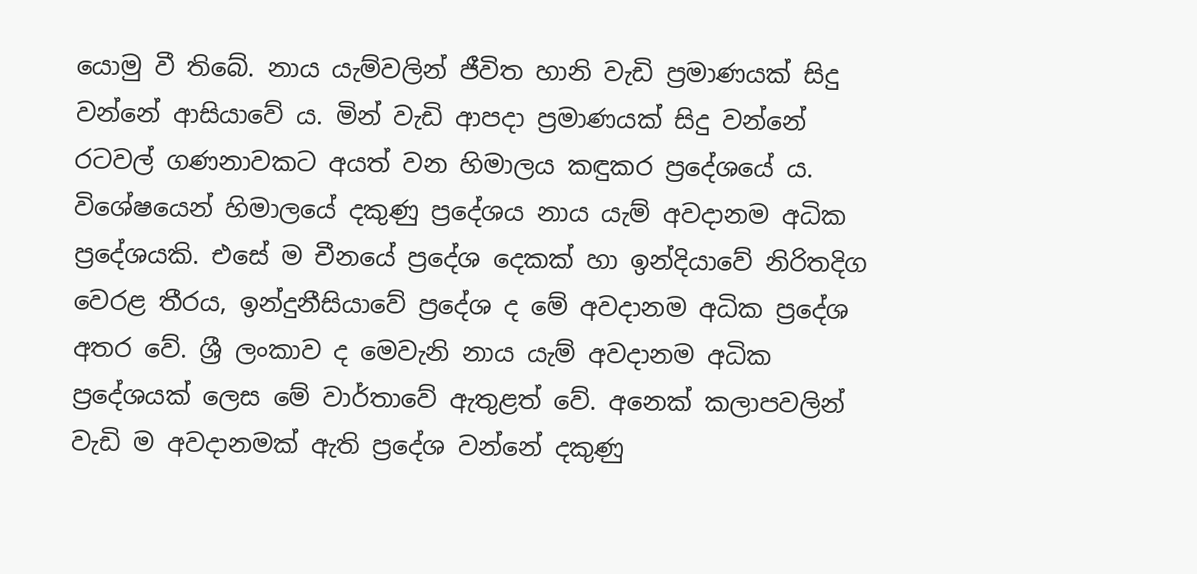යොමු වී තිබේ. නාය යැම්වලින් ජීවිත හානි වැඩි ප්‍රමාණයක්‌ සිදු වන්නේ ආසියාවේ ය. මින් වැඩි ආපදා ප්‍රමාණයක්‌ සිදු වන්නේ රටවල් ගණනාවකට අයත් වන හිමාලය කඳුකර ප්‍රදේශයේ ය. විශේෂයෙන් හිමාලයේ දකුණු ප්‍රදේශය නාය යැම් අවදානම අධික ප්‍රදේශයකි. එසේ ම චීනයේ ප්‍රදේශ දෙකක්‌ හා ඉන්දියාවේ නිරිතදිග වෙරළ තීරය, ඉන්දුනීසියාවේ ප්‍රදේශ ද මේ අවදානම අධික ප්‍රදේශ අතර වේ. ශ්‍රී ලංකාව ද මෙවැනි නාය යැම් අවදානම අධික ප්‍රදේශයක්‌ ලෙස මේ වාර්තාවේ ඇතුළත් වේ. අනෙක්‌ කලාපවලින් වැඩි ම අවදානමක්‌ ඇති ප්‍රදේශ වන්නේ දකුණු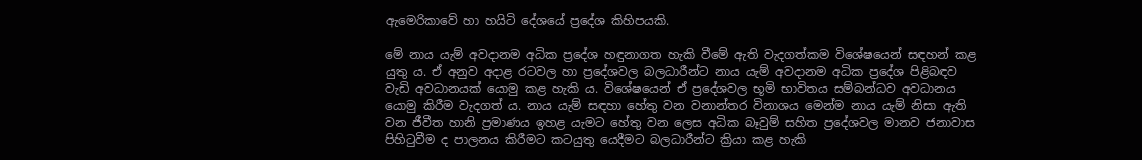ඇමෙරිකාවේ හා හයිටි දේශයේ ප්‍රදේශ කිහිපයකි.

මේ නාය යැම් අවදානම අධික ප්‍රදේශ හඳුනාගත හැකි වීමේ ඇති වැදගත්කම විශේෂයෙන් සඳහන් කළ යුතු ය. ඒ අනුව අදාළ රටවල හා ප්‍රදේශවල බලධාරීන්ට නාය යැම් අවදානම අධික ප්‍රදේශ පිළිබඳව වැඩි අවධානයක්‌ යොමු කළ හැකි ය. විශේෂයෙන් ඒ ප්‍රදේශවල භූමි භාවිතය සම්බන්ධව අවධානය යොමු කිරීම වැදගත් ය. නාය යැම් සඳහා හේතු වන වනාන්තර විනාශය මෙන්ම නාය යැම් නිසා ඇති වන ජීවීත හානි ප්‍රමාණය ඉහළ යැමට හේතු වන ලෙස අධික බෑවුම් සහිත ප්‍රදේශවල මානව ජනාවාස පිහිටුවීම ද පාලනය කිරීමට කටයුතු යෙදීමට බලධාරීන්ට ක්‍රියා කළ හැකි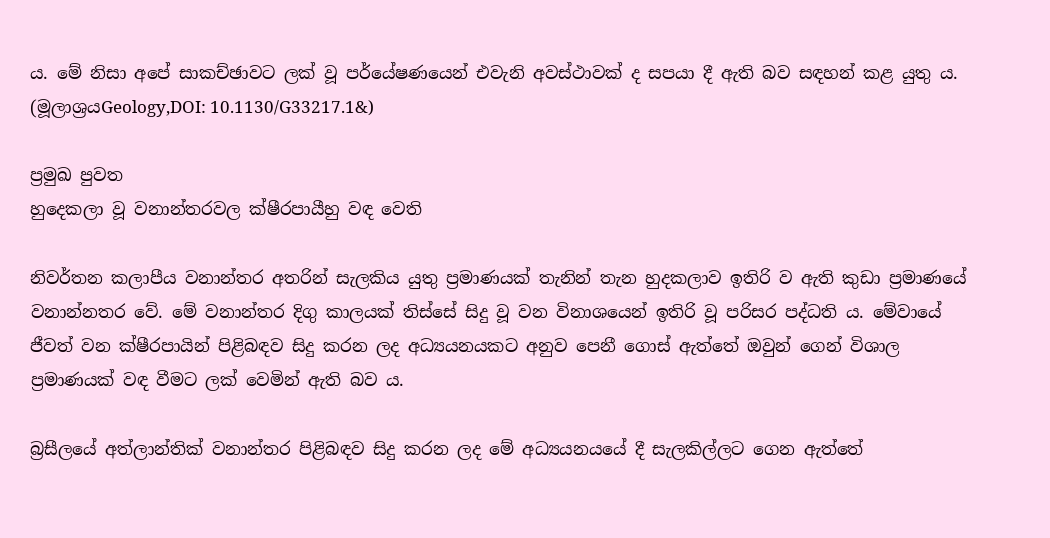ය. මේ නිසා අපේ සාකච්ඡාවට ලක්‌ වූ පර්යේෂණයෙන් එවැනි අවස්‌ථාවක්‌ ද සපයා දී ඇති බව සඳහන් කළ යුතු ය. (මූලාශ්‍රයGeology,DOI: 10.1130/G33217.1&)

ප්‍රමුඛ පුවත
හුදෙකලා වූ වනාන්තරවල ක්‌ෂීරපායීහු වඳ වෙති

නිවර්තන කලාපීය වනාන්තර අතරින් සැලකිය යුතු ප්‍රමාණයක්‌ තැනින් තැන හුදකලාව ඉතිරි ව ඇති කුඩා ප්‍රමාණයේ වනාන්නතර වේ. මේ වනාන්තර දිගු කාලයක්‌ තිස්‌සේ සිදු වූ වන විනාශයෙන් ඉතිරි වූ පරිසර පද්ධති ය. මේවායේ ජීවත් වන ක්‌ෂීරපායින් පිළිබඳව සිදු කරන ලද අධ්‍යයනයකට අනුව පෙනී ගොස්‌ ඇත්තේ ඔවුන් ගෙන් විශාල ප්‍රමාණයක්‌ වඳ වීමට ලක්‌ වෙමින් ඇති බව ය.

බ්‍රසීලයේ අත්ලාන්තික්‌ වනාන්තර පිළිබඳව සිදු කරන ලද මේ අධ්‍යයනයයේ දී සැලකිල්ලට ගෙන ඇත්තේ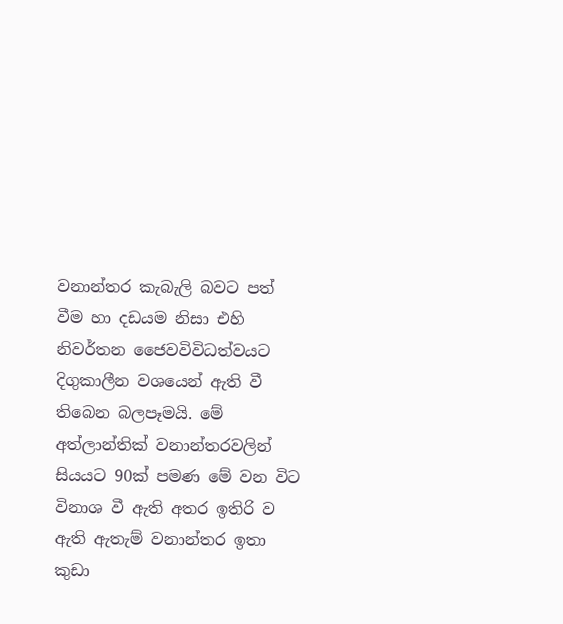වනාන්තර කැබැලි බවට පත් වීම හා දඩයම නිසා එහි නිවර්තන ජෛවවිවිධත්වයට දිගුකාලීන වශයෙන් ඇති වී තිබෙන බලපෑමයි. මේ අත්ලාන්තික්‌ වනාන්තරවලින් සියයට 90ක්‌ පමණ මේ වන විට විනාශ වී ඇති අතර ඉතිරි ව ඇති ඇතැම් වනාන්තර ඉතා කුඩා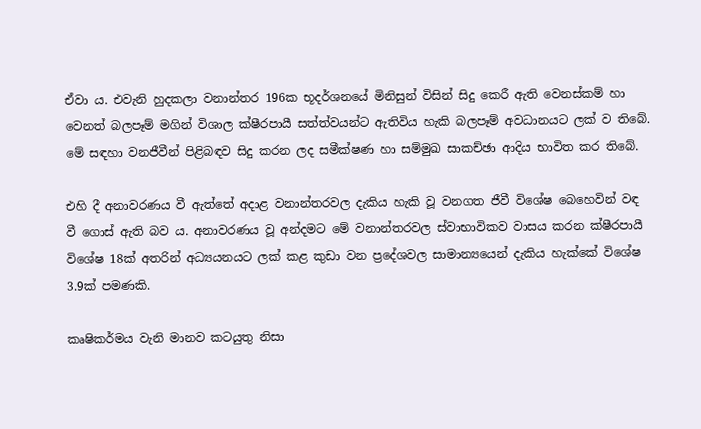ඒවා ය. එවැනි හුදකලා වනාන්තර 196ක භූදර්ශනයේ මිනිසුන් විසින් සිදු කෙරී ඇති වෙනස්‌කම් හා වෙනත් බලපෑම් මගින් විශාල ක්‌ෂීරපායී සත්ත්වයන්ට ඇතිවිය හැකි බලපෑම් අවධානයට ලක්‌ ව තිබේ. මේ සඳහා වනජීවීන් පිළිබඳව සිදු කරන ලද සමීක්‌ෂණ හා සම්මුඛ සාකච්ඡා ආදිය භාවිත කර තිබේ.

එහි දී අනාවරණය වී ඇත්තේ අදාළ වනාන්තරවල දැකිය හැකි වූ වනගත ජීවී විශේෂ බෙහෙවින් වඳ වී ගොස්‌ ඇති බව ය. අනාවරණය වූ අන්දමට මේ වනාන්තරවල ස්‌වාභාවිකව වාසය කරන ක්‌ෂීරපායී විශේෂ 18ක්‌ අතරින් අධ්‍යයනයට ලක්‌ කළ කුඩා වන ප්‍රදේශවල සාමාන්‍යයෙන් දැකිය හැක්‌කේ විශේෂ 3.9ක්‌ පමණකි.

කෘෂිකර්මය වැනි මානව කටයුතු නිසා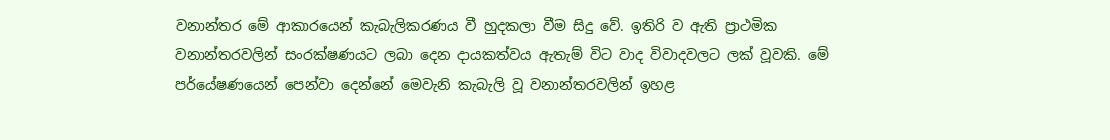වනාන්තර මේ ආකාරයෙන් කැබැලිකරණය වී හුදකලා වීම සිදු වේ. ඉතිරි ව ඇති ප්‍රාථමික වනාන්තරවලින් සංරක්‌ෂණයට ලබා දෙන දායකත්වය ඇතැම් විට වාද විවාදවලට ලක්‌ වූවකි. මේ පර්යේෂණයෙන් පෙන්වා දෙන්නේ මෙවැනි කැබැලි වූ වනාන්තරවලින් ඉහළ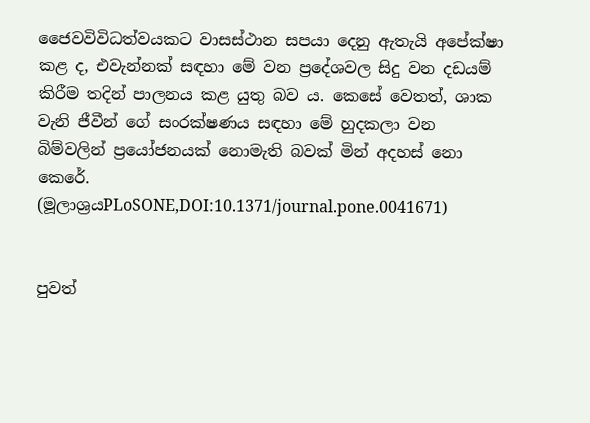ජෛවවිවිධත්වයකට වාසස්‌ථාන සපයා දෙනු ඇතැයි අපේක්‌ෂා කළ ද, එවැන්නක්‌ සඳහා මේ වන ප්‍රදේශවල සිදු වන දඩයම් කිරීම තදින් පාලනය කළ යුතු බව ය. කෙසේ වෙතත්, ශාක වැනි ජීවීන් ගේ සංරක්‌ෂණය සඳහා මේ හුදකලා වන බිම්වලින් ප්‍රයෝජනයක්‌ නොමැති බවක්‌ මින් අදහස්‌ නො කෙරේ. (මූලාශ්‍රයPLoSONE,DOI:10.1371/journal.pone.0041671)


පුවත්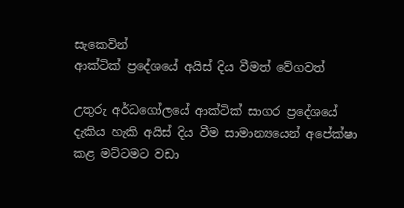සැකෙවින්
ආක්‌ටික්‌ ප්‍රදේශයේ අයිස්‌ දිය වීමත් වේගවත්

උතුරු අර්ධගෝලයේ ආක්‌ටික්‌ සාගර ප්‍රදේශයේ දැකිය හැකි අයිස්‌ දිය වීම සාමාන්‍යයෙන් අපේක්‌ෂා කළ මට්‌ටමට වඩා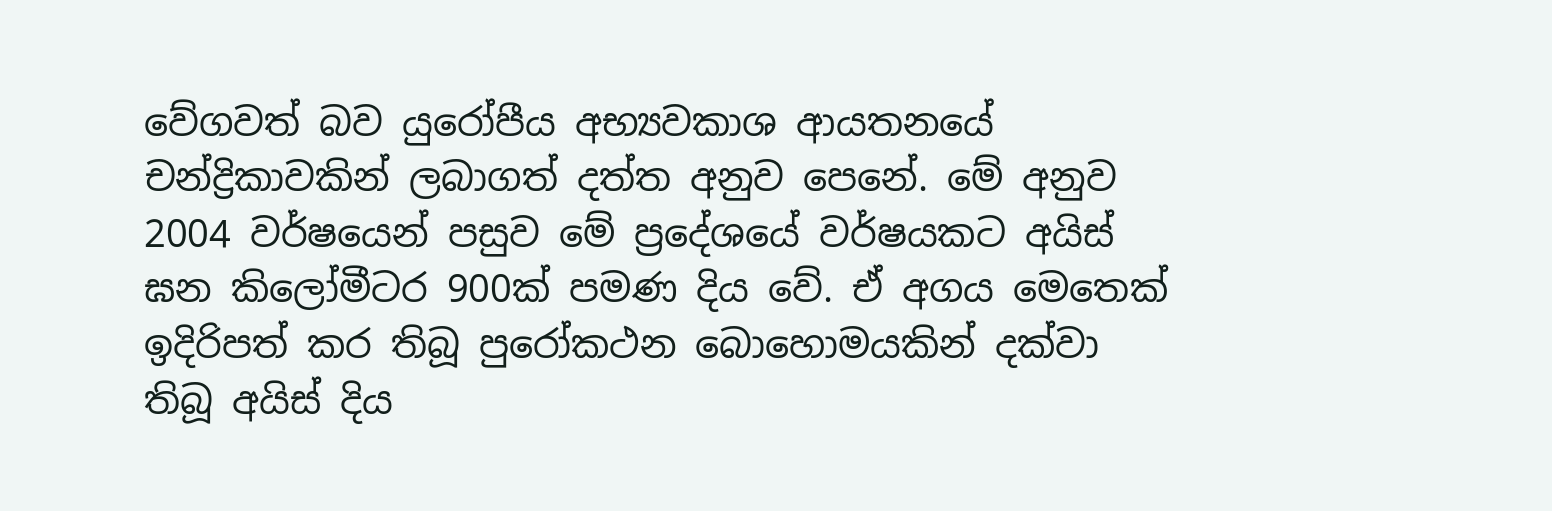වේගවත් බව යුරෝපීය අභ්‍යවකාශ ආයතනයේ චන්ද්‍රිකාවකින් ලබාගත් දත්ත අනුව පෙනේ. මේ අනුව 2004 වර්ෂයෙන් පසුව මේ ප්‍රදේශයේ වර්ෂයකට අයිස්‌ ඝන කිලෝමීටර 900ක්‌ පමණ දිය වේ. ඒ අගය මෙතෙක්‌ ඉදිරිපත් කර තිබූ පුරෝකථන බොහොමයකින් දක්‌වා තිබූ අයිස්‌ දිය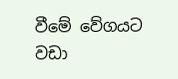වීමේ වේගයට වඩා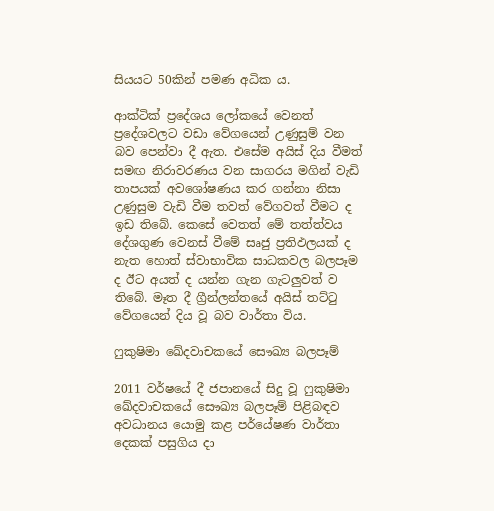සියයට 50කින් පමණ අධික ය.

ආක්‌ටික්‌ ප්‍රදේශය ලෝකයේ වෙනත් ප්‍රදේශවලට වඩා වේගයෙන් උණුසුම් වන බව පෙන්වා දී ඇත. එසේම අයිස්‌ දිය වීමත් සමඟ නිරාවරණය වන සාගරය මගින් වැඩි තාපයක්‌ අවශෝෂණය කර ගන්නා නිසා උණුසුම වැඩි වීම තවත් වේගවත් වීමට ද ඉඩ තිබේ. කෙසේ වෙතත් මේ තත්ත්වය දේශගුණ වෙනස්‌ වීමේ සෘජු ප්‍රතිඵලයක්‌ ද නැත හොත් ස්‌වාභාවික සාධකවල බලපෑම ද ඊට අයත් ද යන්න ගැන ගැටලුවත් ව තිබේ. මෑත දී ග්‍රීන්ලන්තයේ අයිස්‌ තට්‌ටු වේගයෙන් දිය වූ බව වාර්තා විය.

ෆුකුෂිමා ඛේදවාචකයේ සෞඛ්‍ය බලපෑම්

2011 වර්ෂයේ දී ජපානයේ සිදු වූ ෆුකුෂිමා ඛේදවාචකයේ සෞඛ්‍ය බලපෑම් පිළිබඳව අවධානය යොමු කළ පර්යේෂණ වාර්තා දෙකක්‌ පසුගිය දා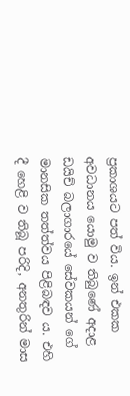ප්‍රකාශයට පත් විය. ඉන් එකක අවධානය යොමු ව තිබුණේ අදාළ ඩයිච් බලාගාරයේ සේවකයන් ගේ මානසික තත්ත්වය පිළිබඳව ය. එහි දී හෙළි ව තිබූ පරිදි, අනතුරින් මාස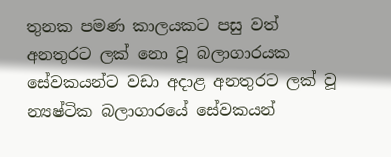තුනක පමණ කාලයකට පසු වත් අනතුරට ලක්‌ නො වූ බලාගාරයක සේවකයන්ට වඩා අදාළ අනතුරට ලක්‌ වූ න්‍යෂ්ටික බලාගාරයේ සේවකයන්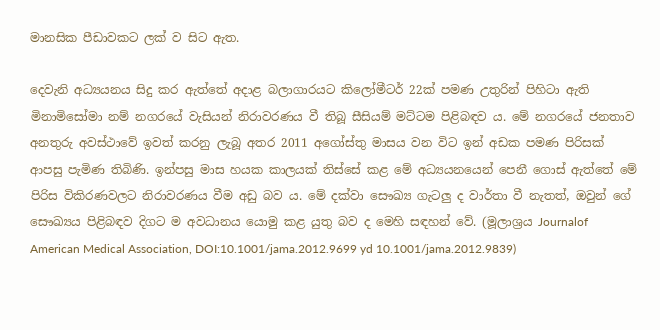මානසික පීඩාවකට ලක්‌ ව සිට ඇත.

දෙවැනි අධ්‍යයනය සිදු කර ඇත්තේ අදාළ බලාගාරයට කිලෝමීටර් 22ක්‌ පමණ උතුරින් පිහිටා ඇති මිනාමිසෝමා නම් නගරයේ වැසියන් නිරාවරණය වී තිබූ සීසියම් මට්‌ටම පිළිබඳව ය. මේ නගරයේ ජනතාව අනතුරු අවස්‌ථාවේ ඉවත් කරනු ලැබූ අතර 2011 අගෝස්‌තු මාසය වන විට ඉන් අඩක පමණ පිරිසක්‌ ආපසු පැමිණ තිබිණි. ඉන්පසු මාස හයක කාලයක්‌ තිස්‌සේ කළ මේ අධ්‍යයනයෙන් පෙනී ගොස්‌ ඇත්තේ මේ පිරිස විකිරණවලට නිරාවරණය වීම අඩු බව ය. මේ දක්‌වා සෞඛ්‍ය ගැටලු ද වාර්තා වී නැතත්, ඔවුන් ගේ සෞඛ්‍යය පිළිබඳව දිගට ම අවධානය යොමු කළ යුතු බව ද මෙහි සඳහන් වේ. (මූලාශ්‍රය Journalof American Medical Association, DOI:10.1001/jama.2012.9699 yd 10.1001/jama.2012.9839)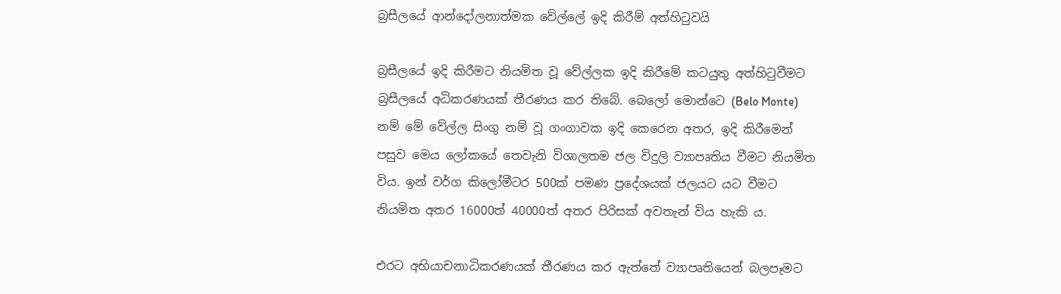බ්‍රසීලයේ ආන්දෝලනාත්මක වේල්ලේ ඉදි කිරීම් අත්හිටුවයි

බ්‍රසීලයේ ඉදි කිරීමට නියමිත වූ වේල්ලක ඉදි කිරීමේ කටයුතු අත්හිටුවීමට බ්‍රසීලයේ අධිකරණයක්‌ තීරණය කර තිබේ. බෙලෝ මොන්ටෙ (Belo Monte) නම් මේ වේල්ල සිංගු නම් වූ ගංගාවක ඉදි කෙරෙන අතර, ඉදි කිරීමෙන් පසුව මෙය ලෝකයේ තෙවැනි විශාලතම ජල විදුලි ව්‍යාපෘතිය වීමට නියමිත විය. ඉන් වර්ග කිලෝමීටර 500ක්‌ පමණ ප්‍රදේශයක්‌ ජලයට යට වීමට නියමිත අතර 16000ත් 40000ත් අතර පිරිසක්‌ අවතැන් විය හැකි ය.

එරට අභියාචනාධිකරණයක්‌ තීරණය කර ඇත්තේ ව්‍යාපෘතියෙන් බලපෑමට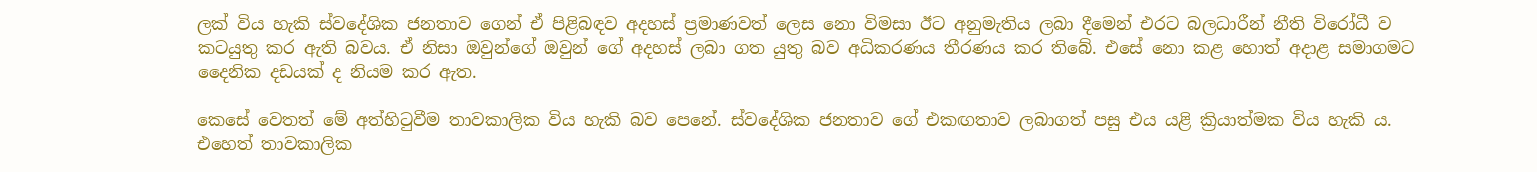ලක්‌ විය හැකි ස්‌වදේශික ජනතාව ගෙන් ඒ පිළිබඳව අදහස්‌ ප්‍රමාණවත් ලෙස නො විමසා ඊට අනුමැතිය ලබා දීමෙන් එරට බලධාරීන් නීති විරෝධී ව කටයුතු කර ඇති බවය. ඒ නිසා ඔවුන්ගේ ඔවුන් ගේ අදහස්‌ ලබා ගත යුතු බව අධිකරණය තීරණය කර තිබේ. එසේ නො කළ හොත් අදාළ සමාගමට දෛනික දඩයක්‌ ද නියම කර ඇත.

කෙසේ වෙතත් මේ අත්හිටුවීම තාවකාලික විය හැකි බව පෙනේ. ස්‌වදේශික ජනතාව ගේ එකඟතාව ලබාගත් පසු එය යළි ක්‍රියාත්මක විය හැකි ය. එහෙත් තාවකාලික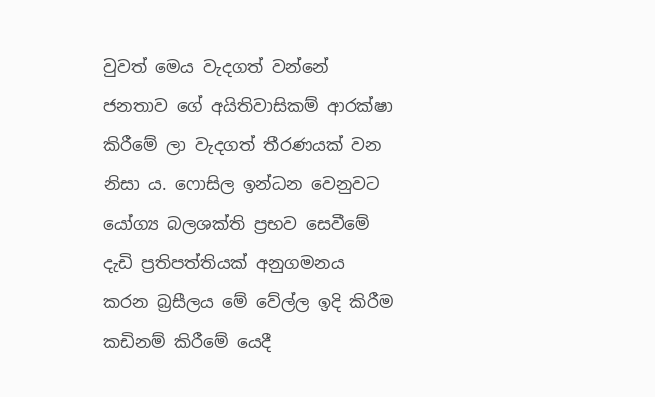වුවත් මෙය වැදගත් වන්නේ ජනතාව ගේ අයිතිවාසිකම් ආරක්‌ෂා කිරීමේ ලා වැදගත් තීරණයක්‌ වන නිසා ය. ෆොසිල ඉන්ධන වෙනුවට යෝග්‍ය බලශක්‌ති ප්‍රභව සෙවීමේ දැඩි ප්‍රතිපත්තියක්‌ අනුගමනය කරන බ්‍රසීලය මේ වේල්ල ඉදි කිරීම කඩිනම් කිරීමේ යෙදී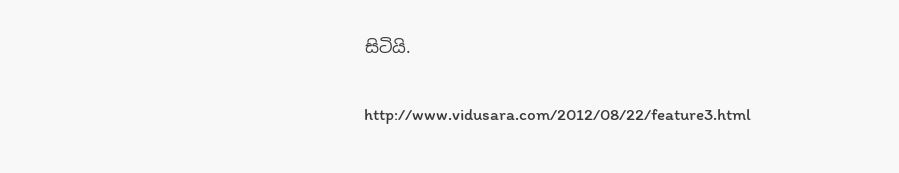සිටියි.

http://www.vidusara.com/2012/08/22/feature3.html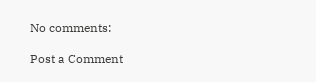No comments:

Post a Comment